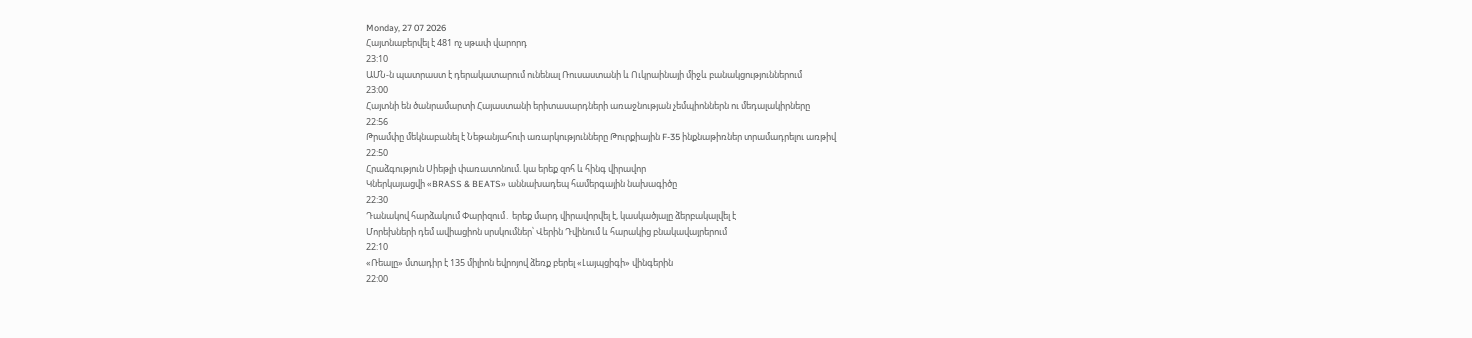Monday, 27 07 2026
Հայտնաբերվել է 481 ոչ սթափ վարորդ
23:10
ԱՄՆ-ն պատրաստ է դերակատարում ունենալ Ռուսաստանի և Ուկրաինայի միջև բանակցություններում
23:00
Հայտնի են ծանրամարտի Հայաստանի երիտասարդների առաջնության չեմպիոններն ու մեդալակիրները
22:56
Թրամփը մեկնաբանել է Նեթանյահուի առարկությունները Թուրքիային F-35 ինքնաթիռներ տրամադրելու առթիվ
22:50
Հրաձգություն Սիեթլի փառատոնում. կա երեք զոհ և հինգ վիրավոր
Կներկայացվի «BRASS & BEATS» աննախադեպ համերգային նախագիծը
22:30
Դանակով հարձակում Փարիզում․ երեք մարդ վիրավորվել է, կասկածյալը ձերբակալվել է
Մորեխների դեմ ավիացիոն սրսկումներ՝ Վերին Դվինում և հարակից բնակավայրերում
22:10
«Ռեալը» մտադիր է 135 միլիոն եվրոյով ձեռք բերել «Լայպցիգի» վինգերին
22:00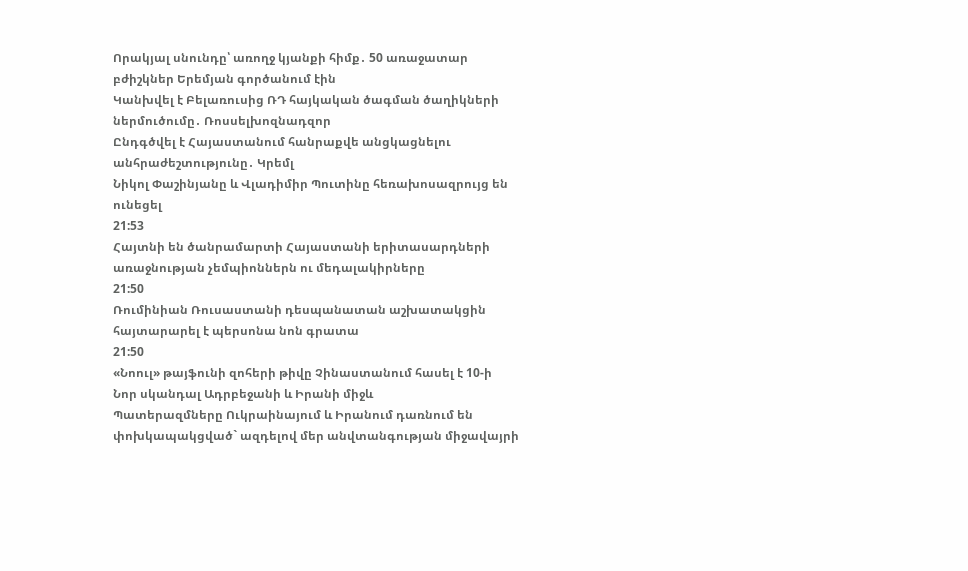Որակյալ սնունդը՝ առողջ կյանքի հիմք․ 50 առաջատար բժիշկներ Երեմյան գործանում էին
Կանխվել է Բելառուսից ՌԴ հայկական ծագման ծաղիկների ներմուծումը․ Ռոսսելխոզնադզոր
Ընդգծվել է Հայաստանում հանրաքվե անցկացնելու անհրաժեշտությունը․ Կրեմլ
Նիկոլ Փաշինյանը և Վլադիմիր Պուտինը հեռախոսազրույց են ունեցել
21:53
Հայտնի են ծանրամարտի Հայաստանի երիտասարդների առաջնության չեմպիոններն ու մեդալակիրները
21:50
Ռումինիան Ռուսաստանի դեսպանատան աշխատակցին հայտարարել է պերսոնա նոն գրատա
21:50
«Նոուլ» թայֆունի զոհերի թիվը Չինաստանում հասել է 10-ի
Նոր սկանդալ Ադրբեջանի և Իրանի միջև
Պատերազմները Ուկրաինայում և Իրանում դառնում են փոխկապակցված` ազդելով մեր անվտանգության միջավայրի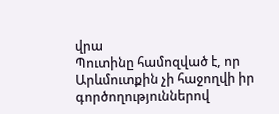վրա
Պուտինը համոզված է, որ Արևմուտքին չի հաջողվի իր գործողություններով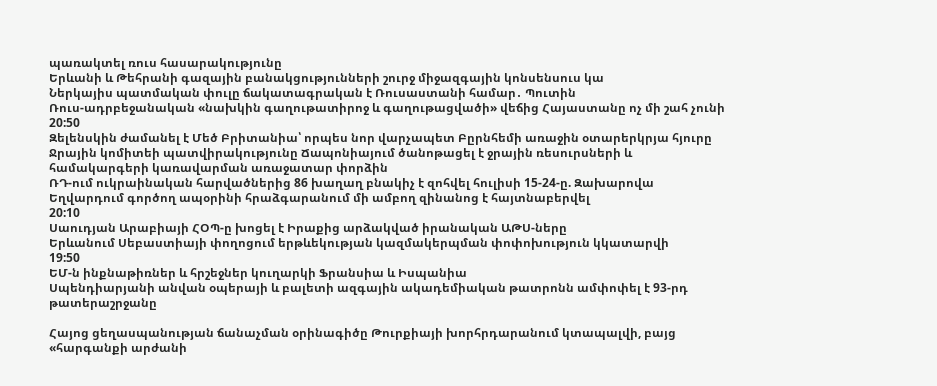պառակտել ռուս հասարակությունը
Երևանի և Թեհրանի գազային բանակցությունների շուրջ միջազգային կոնսենսուս կա
Ներկայիս պատմական փուլը ճակատագրական է Ռուսաստանի համար․ Պուտին
Ռուս-ադրբեջանական «նախկին գաղութատիրոջ և գաղութացվածի» վեճից Հայաստանը ոչ մի շահ չունի
20:50
Զելենսկին ժամանել է Մեծ Բրիտանիա՝ որպես նոր վարչապետ Բըրնհեմի առաջին օտարերկրյա հյուրը
Ջրային կոմիտեի պատվիրակությունը Ճապոնիայում ծանոթացել է ջրային ռեսուրսների և համակարգերի կառավարման առաջատար փորձին
ՌԴ-ում ուկրաինական հարվածներից 86 խաղաղ բնակիչ է զոհվել հուլիսի 15-24-ը. Զախարովա
Եղվարդում գործող ապօրինի հրաձգարանում մի ամբող զինանոց է հայտնաբերվել
20:10
Սաուդյան Արաբիայի ՀՕՊ-ը խոցել է Իրաքից արձակված իրանական ԱԹՍ-ները
Երևանում Սեբաստիայի փողոցում երթևեկության կազմակերպման փոփոխություն կկատարվի
19:50
ԵՄ-ն ինքնաթիռներ և հրշեջներ կուղարկի Ֆրանսիա և Իսպանիա
Սպենդիարյանի անվան օպերայի և բալետի ազգային ակադեմիական թատրոնն ամփոփել է 93-րդ թատերաշրջանը

Հայոց ցեղասպանության ճանաչման օրինագիծը Թուրքիայի խորհրդարանում կտապալվի, բայց «հարգանքի արժանի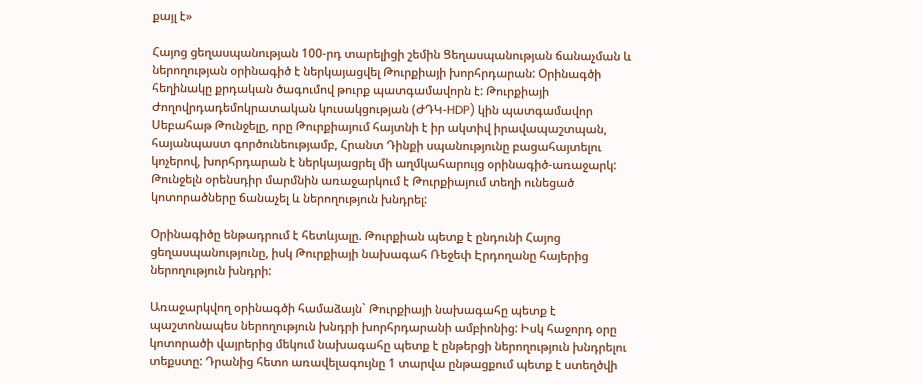քայլ է»

Հայոց ցեղասպանության 100-րդ տարելիցի շեմին Ցեղասպանության ճանաչման և ներողության օրինագիծ է ներկայացվել Թուրքիայի խորհրդարան: Օրինագծի հեղինակը քրդական ծագումով թուրք պատգամավորն է: Թուրքիայի Ժողովրդադեմոկրատական կուսակցության (ԺԴԿ-HDP) կին պատգամավոր Սեբահաթ Թունջելը, որը Թուրքիայում հայտնի է իր ակտիվ իրավապաշտպան, հայանպաստ գործունեությամբ, Հրանտ Դինքի սպանությունը բացահայտելու կոչերով, խորհրդարան է ներկայացրել մի աղմկահարույց օրինագիծ-առաջարկ: Թունջելն օրենսդիր մարմնին առաջարկում է Թուրքիայում տեղի ունեցած կոտորածները ճանաչել և ներողություն խնդրել:

Օրինագիծը ենթադրում է հետևյալը. Թուրքիան պետք է ընդունի Հայոց ցեղասպանությունը, իսկ Թուրքիայի նախագահ Ռեջեփ Էրդողանը հայերից ներողություն խնդրի:

Առաջարկվող օրինագծի համաձայն` Թուրքիայի նախագահը պետք է պաշտոնապես ներողություն խնդրի խորհրդարանի ամբիոնից: Իսկ հաջորդ օրը կոտորածի վայրերից մեկում նախագահը պետք է ընթերցի ներողություն խնդրելու տեքստը: Դրանից հետո առավելագույնը 1 տարվա ընթացքում պետք է ստեղծվի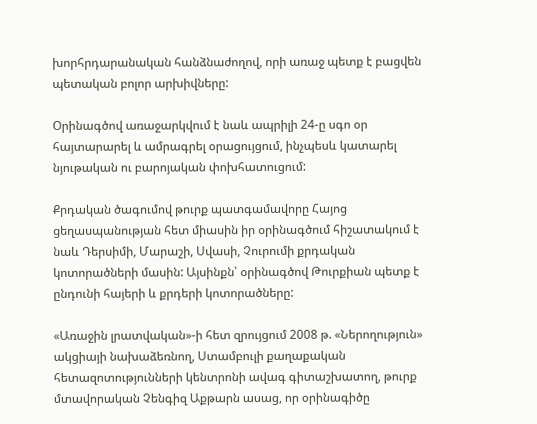խորհրդարանական հանձնաժողով, որի առաջ պետք է բացվեն պետական բոլոր արխիվները:

Օրինագծով առաջարկվում է նաև ապրիլի 24-ը սգո օր հայտարարել և ամրագրել օրացույցում, ինչպեսև կատարել նյութական ու բարոյական փոխհատուցում:

Քրդական ծագումով թուրք պատգամավորը Հայոց ցեղասպանության հետ միասին իր օրինագծում հիշատակում է նաև Դերսիմի, Մարաշի, Սվասի, Չուրումի քրդական կոտորածների մասին: Այսինքն՝ օրինագծով Թուրքիան պետք է ընդունի հայերի և քրդերի կոտորածները:

«Առաջին լրատվական»-ի հետ զրույցում 2008 թ. «Ներողություն» ակցիայի նախաձեռնող, Ստամբուլի քաղաքական հետազոտությունների կենտրոնի ավագ գիտաշխատող, թուրք մտավորական Չենգիզ Աքթարն ասաց, որ օրինագիծը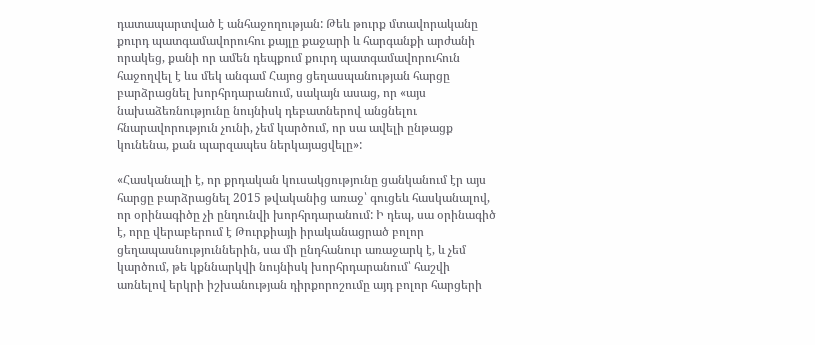դատապարտված է անհաջողության: Թեև թուրք մտավորականը քուրդ պատգամավորուհու քայլը քաջարի և հարգանքի արժանի որակեց, քանի որ ամեն դեպքում քուրդ պատգամավորուհուն հաջողվել է ևս մեկ անգամ Հայոց ցեղասպանության հարցը բարձրացնել խորհրդարանում, սակայն ասաց, որ «այս նախաձեռնությունը նույնիսկ դեբատներով անցնելու հնարավորություն չունի, չեմ կարծում, որ սա ավելի ընթացք կունենա, քան պարզապես ներկայացվելը»:

«Հասկանալի է, որ քրդական կուսակցությունը ցանկանում էր այս հարցը բարձրացնել 2015 թվականից առաջ՝ գուցեև հասկանալով, որ օրինագիծը չի ընդունվի խորհրդարանում: Ի դեպ, սա օրինագիծ է, որը վերաբերում է Թուրքիայի իրականացրած բոլոր ցեղապասնություններին, սա մի ընդհանուր առաջարկ է, և չեմ կարծում, թե կքննարկվի նույնիսկ խորհրդարանում՝ հաշվի առնելով երկրի իշխանության դիրքորոշումը այդ բոլոր հարցերի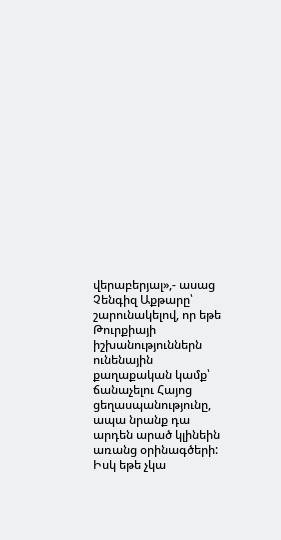վերաբերյալ»,- ասաց Չենգիզ Աքթարը՝ շարունակելով, որ եթե Թուրքիայի իշխանություններն ունենային քաղաքական կամք՝ ճանաչելու Հայոց ցեղասպանությունը, ապա նրանք դա արդեն արած կլինեին առանց օրինագծերի: Իսկ եթե չկա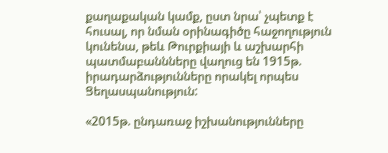քաղաքական կամք, ըստ նրա՝ չպետք է հուսալ, որ նման օրինագիծը հաջողություն կունենա, թեև Թուրքիայի և աշխարհի պատմաբաննները վաղուց են 1915թ. իրադարձությունները որակել որպես Ցեղասպանություն:

«2015թ. ընդառաջ իշխանությունները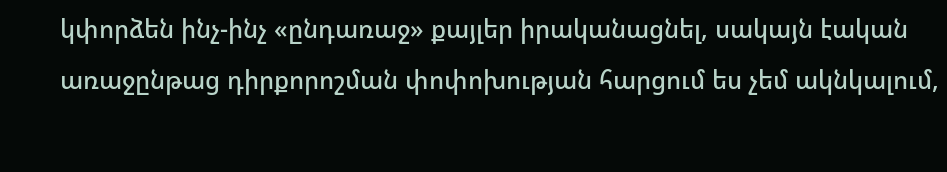կփորձեն ինչ-ինչ «ընդառաջ» քայլեր իրականացնել, սակայն էական առաջընթաց դիրքորոշման փոփոխության հարցում ես չեմ ակնկալում,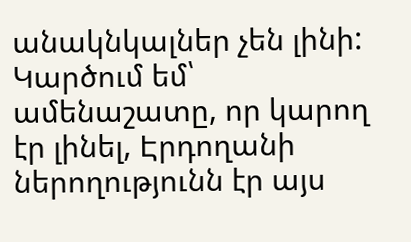անակնկալներ չեն լինի: Կարծում եմ՝ ամենաշատը, որ կարող էր լինել, Էրդողանի ներողությունն էր այս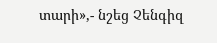տարի»,- նշեց Չենգիզ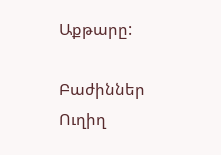Աքթարը:

Բաժիններ
Ուղիղ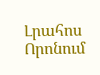Լրահոս
Որոնում